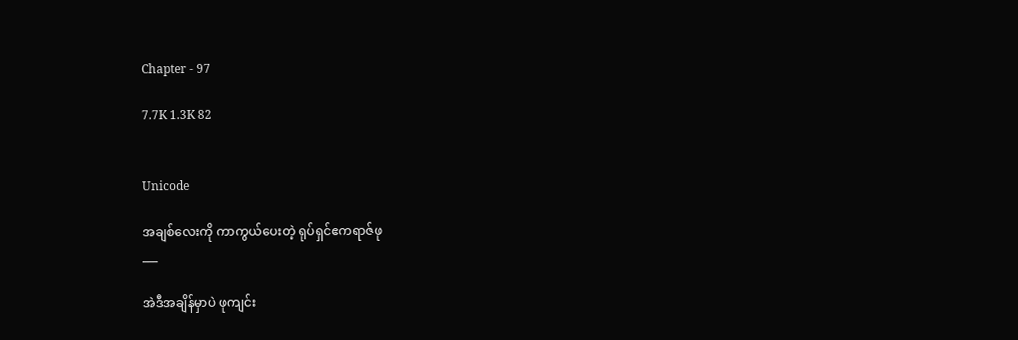Chapter - 97

7.7K 1.3K 82


Unicode

အချစ်လေးကို ကာကွယ်ပေးတဲ့ ရုပ်ရှင်ဧကရာဇ်ဖု
___

အဲဒီအချိန်မှာပဲ ဖုကျင်း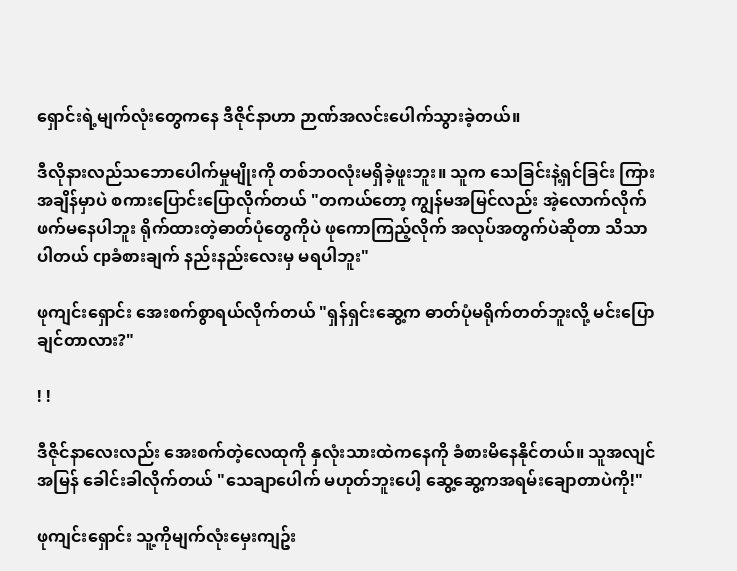ရှောင်းရဲ့မျက်လုံးတွေကနေ ဒီဇိုင်နာဟာ ဉာဏ်အလင်းပေါက်သွားခဲ့တယ်။

ဒီလိုနားလည်သဘောပေါက်မှုမျိုးကို တစ်ဘဝလုံးမရှိခဲ့ဖူးဘူး။ သူက သေခြင်းနဲ့ရှင်ခြင်း ကြားအချိန်မှာပဲ စကားပြောင်းပြောလိုက်တယ် "တကယ်တော့ ကျွန်မအမြင်လည်း အဲ့လောက်လိုက်ဖက်မနေပါဘူး ရိုက်ထားတဲ့ဓာတ်ပုံတွေကိုပဲ ဖုကောကြည့်လိုက် အလုပ်အတွက်ပဲဆိုတာ သိသာပါတယ် cpခံစားချက် နည်းနည်းလေးမှ မရပါဘူး"

ဖုကျင်းရှောင်း အေးစက်စွာရယ်လိုက်တယ် "ရှန်ရှင်းဆွေ့က ဓာတ်ပုံမရိုက်တတ်ဘူးလို့ မင်းပြောချင်တာလား?"

! !

ဒီဇိုင်နာလေးလည်း အေးစက်တဲ့လေထုကို နှလုံးသားထဲကနေကို ခံစားမိနေနိုင်တယ်။ သူအလျင်အမြန် ခေါင်းခါလိုက်တယ် "သေချာပေါက် မဟုတ်ဘူးပေါ့ ဆွေ့ဆွေ့ကအရမ်းချောတာပဲကို!"

ဖုကျင်းရှောင်း သူ့ကိုမျက်လုံးမှေးကျဥ်း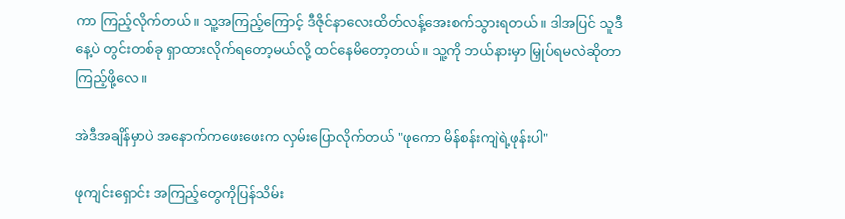ကာ ကြည့်လိုက်တယ်။ သူ့အကြည့်ကြောင့် ဒီဇိုင်နာလေးထိတ်လန့်အေးစက်သွားရတယ်။ ဒါအပြင် သူဒီနေ့ပဲ တွင်းတစ်ခု ရှာထားလိုက်ရတော့မယ်လို့ ထင်နေမိတော့တယ်။ သူ့ကို ဘယ်နားမှာ မြှုပ်ရမလဲဆိုတာ ကြည့်ဖို့လေ။

အဲဒီအချိန်မှာပဲ အနောက်ကဖေးဖေးက လှမ်းပြောလိုက်တယ် "ဖုကော မိန်စန်းကျဲရဲ့ဖုန်းပါ"

ဖုကျင်းရှောင်း အကြည့်တွေကိုပြန်သိမ်း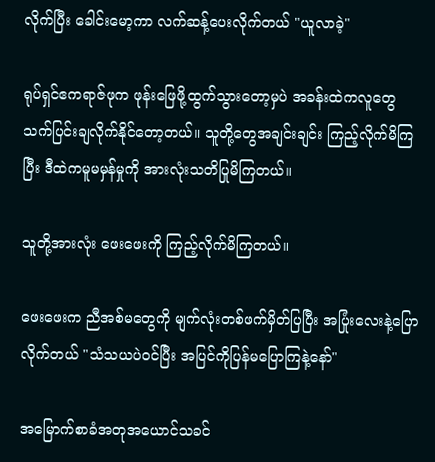လိုက်ပြီး ခေါင်းမော့ကာ လက်ဆန့်ပေးလိုက်တယ် "ယူလာခဲ့"

ရုပ်ရှင်ဧကရာဇ်ဖုက ဖုန်းဖြေဖို့ထွက်သွားတော့မှပဲ အခန်းထဲကလူတွေ သက်ပြင်းချလိုက်နိုင်တော့တယ်။ သူတို့တွေအချင်းချင်း ကြည့်လိုက်မိကြပြီး ဒီထဲကမူမမှန်မှုကို အားလုံးသတိပြုမိကြတယ်။

သူတို့အားလုံး ဖေးဖေးကို ကြည့်လိုက်မိကြတယ်။

ဖေးဖေးက ညီအစ်မတွေကို မျက်လုံးတစ်ဖက်မှိတ်ပြပြီး အပြုံးလေးနဲ့ပြောလိုက်တယ် "သံသယပဲဝင်ပြီး အပြင်ကိုပြန်မပြောကြနဲ့နော်"

အမြောက်စာခံအတုအယောင်သခင်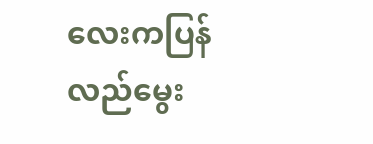လေးကပြန်လည်မွေး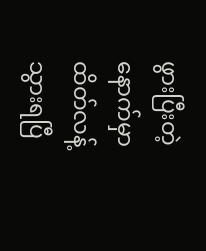ဖွားပြီးတဲ့နောက်မှာထိတ်လန့်သွားရပြီ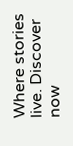Where stories live. Discover now